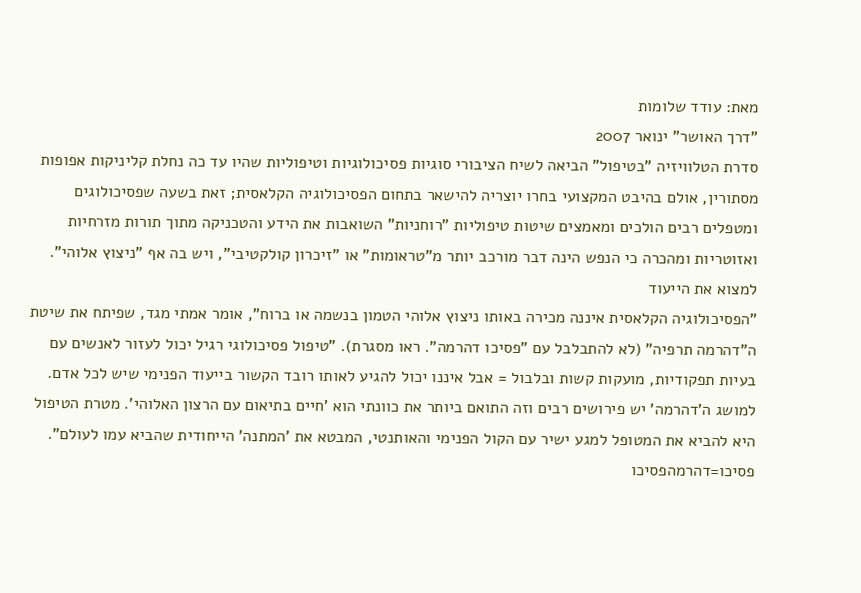מאת: עודד שלומות
"דרך האושר" ינואר 2007
סדרת הטלוויזיה "בטיפול" הביאה לשיח הציבורי סוגיות פסיכולוגיות וטיפוליות שהיו עד כה נחלת קליניקות אפופות מסתורין, אולם בהיבט המקצועי בחרו יוצריה להישאר בתחום הפסיכולוגיה הקלאסית; זאת בשעה שפסיכולוגים ומטפלים רבים הולכים ומאמצים שיטות טיפוליות "רוחניות" השואבות את הידע והטכניקה מתוך תורות מזרחיות ואזוטריות ומהכרה כי הנפש הינה דבר מורכב יותר מ"טראומות" או "זיכרון קולקטיבי", ויש בה אף "ניצוץ אלוהי".
למצוא את הייעוד
"הפסיכולוגיה הקלאסית איננה מכירה באותו ניצוץ אלוהי הטמון בנשמה או ברוח", אומר אמתי מגד, שפיתח את שיטת ה"דהרמה תרפיה" (לא להתבלבל עם "פסיכו דהרמה". ראו מסגרת). "טיפול פסיכולוגי רגיל יכול לעזור לאנשים עם בעיות תפקודיות, מועקות קשות ובלבול = אבל איננו יכול להגיע לאותו רובד הקשור בייעוד הפנימי שיש לכל אדם. למושג ה'דהרמה' יש פירושים רבים וזה התואם ביותר את כוונתי הוא 'חיים בתיאום עם הרצון האלוהי'. מטרת הטיפול היא להביא את המטופל למגע ישיר עם הקול הפנימי והאותנטי, המבטא את 'המתנה' הייחודית שהביא עמו לעולם".
פסיכו=דהרמהפסיכו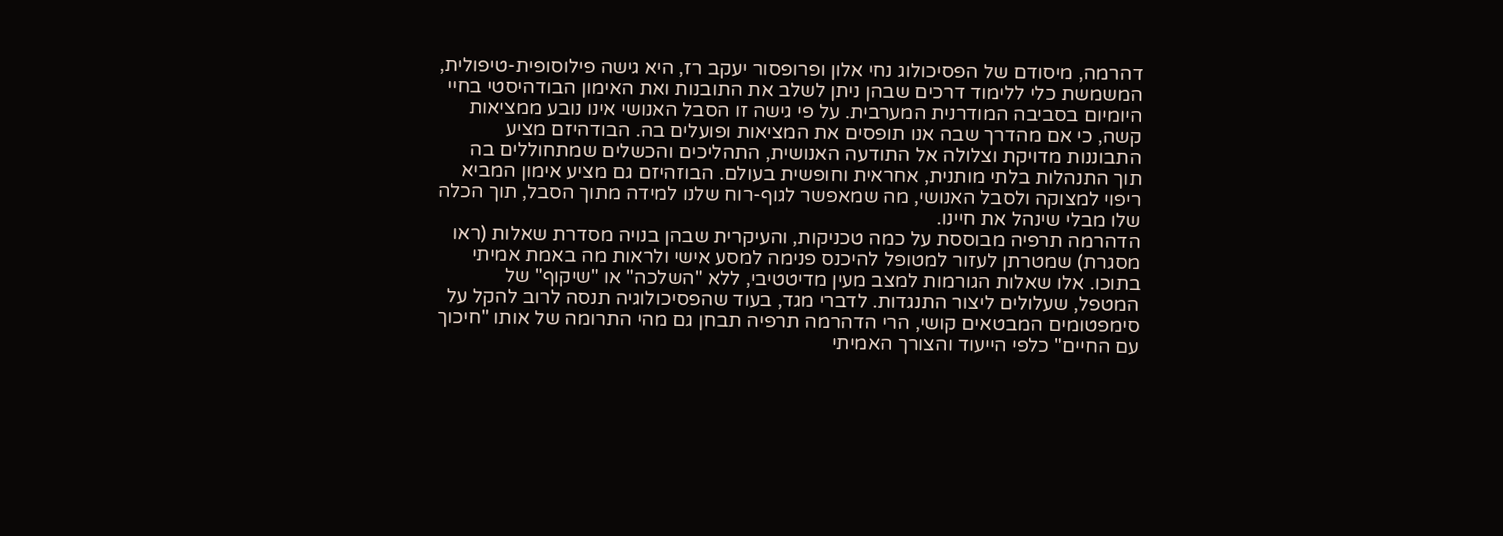דהרמה, מיסודם של הפסיכולוג נחי אלון ופרופסור יעקב רז, היא גישה פילוסופית-טיפולית, המשמשת כלי ללימוד דרכים שבהן ניתן לשלב את התובנות ואת האימון הבודהיסטי בחיי היומיום בסביבה המודרנית המערבית. על פי גישה זו הסבל האנושי אינו נובע ממציאות קשה, כי אם מהדרך שבה אנו תופסים את המציאות ופועלים בה. הבודהיזם מציע התבוננות מדויקת וצלולה אל התודעה האנושית, התהליכים והכשלים שמתחוללים בה תוך התנהלות בלתי מותנית, אחראית וחופשית בעולם. הבוזהיזם גם מציע אימון המביא ריפוי למצוקה ולסבל האנושי, מה שמאפשר לגוף-רוח שלנו למידה מתוך הסבל, תוך הכלה שלו מבלי שינהל את חיינו.
הדהרמה תרפיה מבוססת על כמה טכניקות, והעיקרית שבהן בנויה מסדרת שאלות (ראו מסגרת) שמטרתן לעזור למטופל להיכנס פנימה למסע אישי ולראות מה באמת אמיתי בתוכו. אלו שאלות הגורמות למצב מעין מדיטטיבי, ללא "השלכה" או "שיקוף" של המטפל, שעלולים ליצור התנגדות. לדברי מגד, בעוד שהפסיכולוגיה תנסה לרוב להקל על סימפטומים המבטאים קושי, הרי הדהרמה תרפיה תבחן גם מהי התרומה של אותו "חיכוך עם החיים" כלפי הייעוד והצורך האמיתי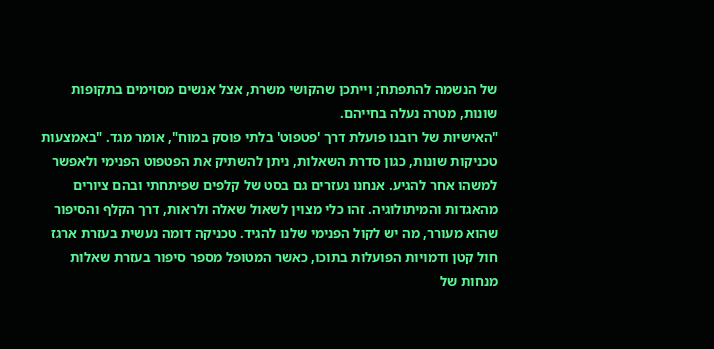של הנשמה להתפתח; וייתכן שהקושי משרת, אצל אנשים מסוימים בתקופות שונות, מטרה נעלה בחייהם.
"האישיות של רובנו פועלת דרך 'פטפוט' בלתי פוסק במוח", אומר מגד. "באמצעות טכניקות שונות, כגון סדרת השאלות, ניתן להשתיק את הפטפוט הפנימי ולאפשר למשהו אחר להגיע. אנחנו נעזרים גם בסט של קלפים שפיתחתי ובהם ציורים מהאגדות והמיתולוגיה. זהו כלי מצוין לשאול שאלה ולראות, דרך הקלף והסיפור שהוא מעורר, מה יש לקול הפנימי שלנו להגיד. טכניקה דומה נעשית בעזרת ארגז חול קטן ודמויות הפועלות בתוכו, כאשר המטופל מספר סיפור בעזרת שאלות מנחות של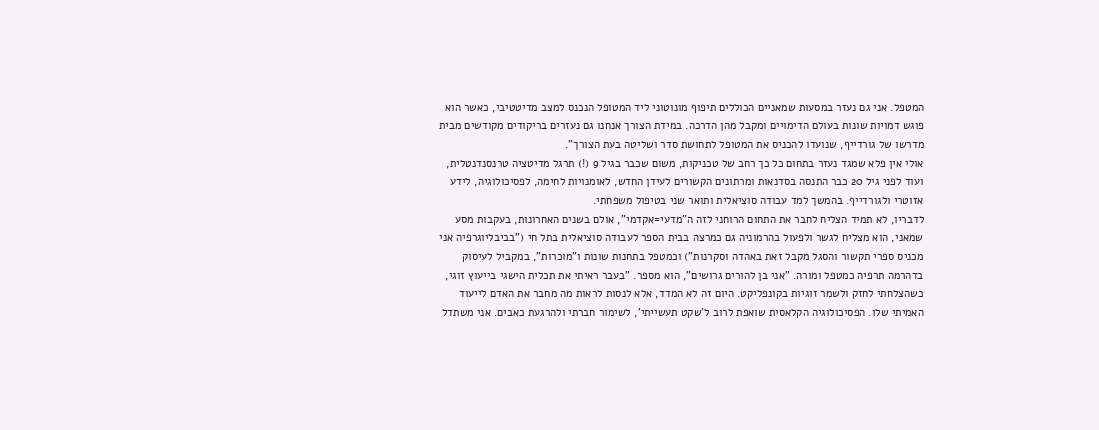המטפל. אני גם נעזר במסעות שמאניים הכוללים תיפוף מונוטוני ליד המטופל הנכנס למצב מדיטטיבי, כאשר הוא פוגש דמויות שונות בעולם הדימויים ומקבל מהן הדרכה. במידת הצורך אנחנו גם נעזרים בריקודים מקודשים מבית מדרשו של גורדייף, שנועדו להכניס את המטופל לתחושת סדר ושליטה בעת הצורך".
אולי אין פלא שמגד נעזר בתחום כל כך רחב של טכניקות, משום שכבר בגיל 9 (!) תרגל מדיטציה טרנסנדנטלית, ועוד לפני גיל 20 כבר התנסה בסדנאות ומרתונים הקשורים לעידן החדש, לאומנויות לחימה, לפסיכולוגיה, לידע אזוטרי ולגורדייף. בהמשך למד עבודה סוציאלית ותואר שני בטיפול משפחתי.
לדבריו, לא תמיד הצליח לחבר את התחום הרוחני לזה ה"מדעי=אקדמי", אולם בשנים האחרונות, בעקבות מסע שמאני, הוא מצליח לגשר ולפעול בהרמוניה גם כמרצה בבית הספר לעבודה סוציאלית בתל חי ("בביבליוגרפיה אני מכניס ספרי תקשור והסגל מקבל זאת באהדה וסקרנות") וכמטפל בתחנות שונות ו"מוכרות", במקביל לעיסוק בדהרמה תרפיה כמטפל ומורה. "אני בן להורים גרושים", הוא מספר. "בעבר ראיתי את תכלית הישגי בייעוץ זוגי, כשהצלחתי לחזק ולשמר זוגיות בקונפליקט. היום זה לא המדד, אלא לנסות לראות מה מחבר את האדם לייעוד האמיתי שלו. הפסיכולוגיה הקלאסית שואפת לרוב ל'שקט תעשייתי', לשימור חברתי ולהרגעת כאבים. אני משתדל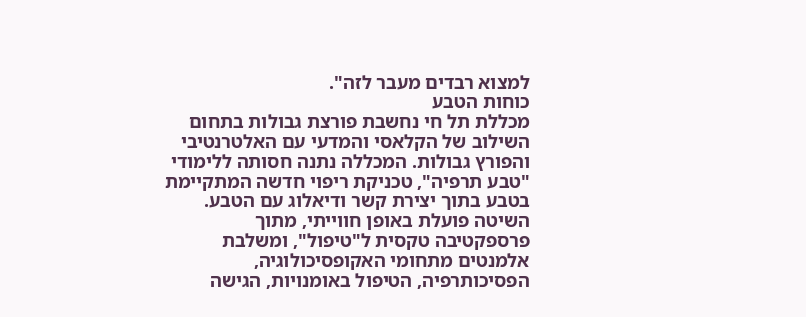למצוא רבדים מעבר לזה".
כוחות הטבע
מכללת תל חי נחשבת פורצת גבולות בתחום השילוב של הקלאסי והמדעי עם האלטרנטיבי והפורץ גבולות. המכללה נתנה חסותה ללימודי "טבע תרפיה", טכניקת ריפוי חדשה המתקיימת בטבע בתוך יצירת קשר ודיאלוג עם הטבע. השיטה פועלת באופן חווייתי, מתוך פרספקטיבה טקסית ל"טיפול", ומשלבת אלמנטים מתחומי האקופסיכולוגיה, הפסיכותרפיה, הטיפול באומנויות, הגישה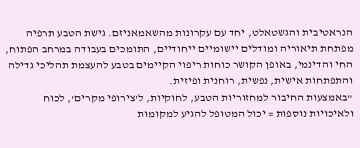הנראטיבית והגשטאלט, יחד עם עקרונות מהשאמאניזם. גישת הטבע תרפיה מפתחת תיאוריה ומודלים יישומיים ייחודיים, התומכים בעבודה במרחב הפתוח, החי והדינמי, באופן הקושר כוחות ריפוי הקיימים בטבע להעצמת תהליכי גדילה והתפתחות אישית, נפשית, רוחנית ופיזית.
"באמצעות החיבור למחזוריות הטבע, לחוקיות, ל'צירופי מקרים', לכוח ולאיכויות נוספות = יכול המטופל להגיע למקומות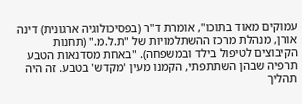עמוקים מאוד בתוכו", אומרת ד"ר (בפסיכולוגיה ארגונית) דינה אורן, מנהלת מרכז ההשתלמויות של "ת.ל.מ." (תחנות הקיבוצים לטיפול בילד ובמשפחה). "באחת מסדנאות הטבע תרפיה שבהן השתתפתי, הקמנו מעין 'מקדש' בטבע. זה היה תהליך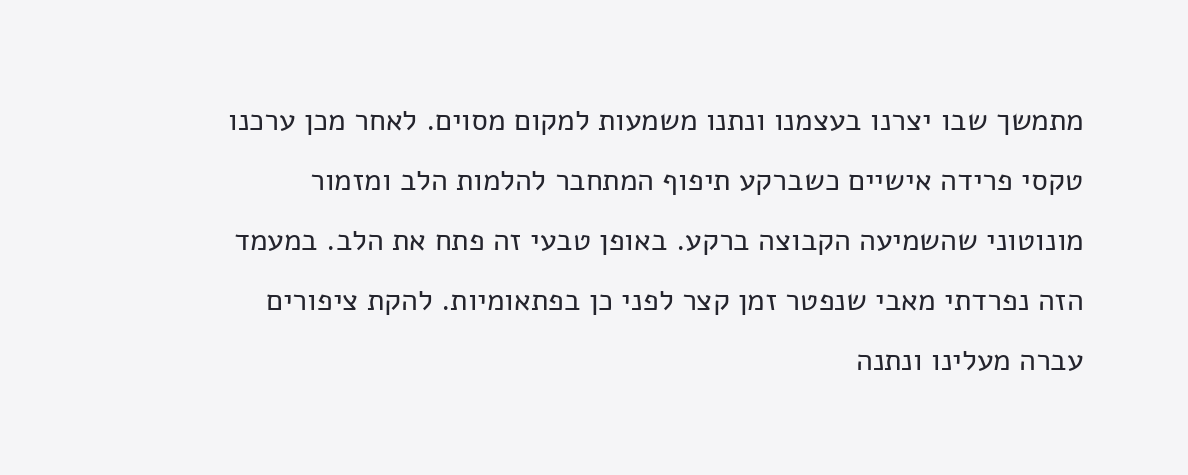מתמשך שבו יצרנו בעצמנו ונתנו משמעות למקום מסוים. לאחר מכן ערכנו טקסי פרידה אישיים כשברקע תיפוף המתחבר להלמות הלב ומזמור מונוטוני שהשמיעה הקבוצה ברקע. באופן טבעי זה פתח את הלב. במעמד הזה נפרדתי מאבי שנפטר זמן קצר לפני כן בפתאומיות. להקת ציפורים עברה מעלינו ונתנה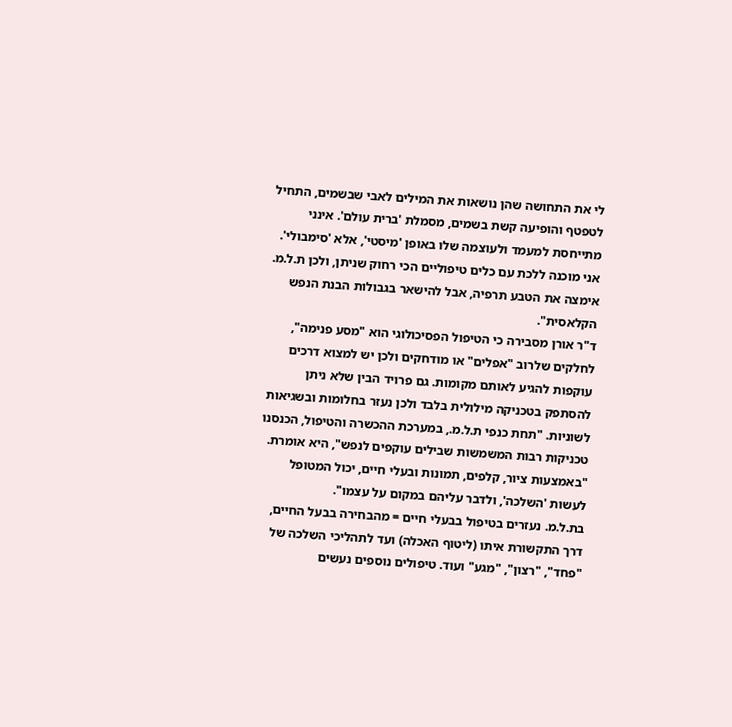לי את התחושה שהן נושאות את המילים לאבי שבשמים, התחיל לטפטף והופיעה קשת בשמים, מסמלת 'ברית עולם'. אינני מתייחסת למעמד ולעוצמה שלו באופן 'מיסטי', אלא 'סימבולי'. אני מוכנה ללכת עם כלים טיפוליים הכי רחוק שניתן, ולכן ת.ל.מ. אימצה את הטבע תרפיה, אבל להישאר בגבולות הבנת הנפש הקלאסית".
ד"ר אורן מסבירה כי הטיפול הפסיכולוגי הוא "מסע פנימה", לחלקים שלרוב "אפלים" או מודחקים ולכן יש למצוא דרכים עוקפות להגיע לאותם מקומות. גם פרויד הבין שלא ניתן להסתפק בטכניקה מילולית בלבד ולכן נעזר בחלומות ובשגיאות לשוניות. "תחת כנפי ת.ל.מ., במערכת ההכשרה והטיפול, הכנסנו טכניקות רבות המשמשות שבילים עוקפים לנפש", היא אומרת. "באמצעות ציור, קלפים, תמונות ובעלי חיים, יכול המטופל לעשות 'השלכה', ולדבר עליהם במקום על עצמו".
בת.ל.מ. נעזרים בטיפול בבעלי חיים = מהבחירה בבעל החיים, דרך התקשורת איתו (ליטוף האכלה) ועד לתהליכי השלכה של "פחד", "רצון", "מגע" ועוד. טיפולים נוספים נעשים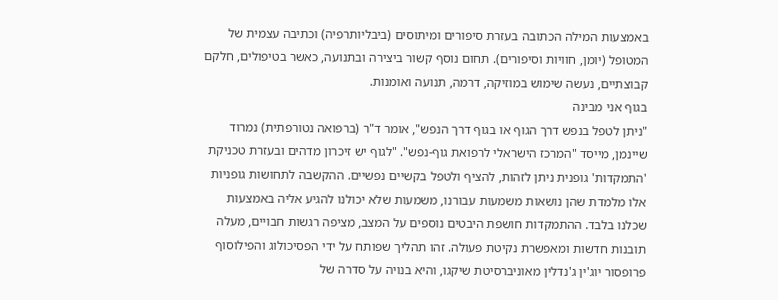באמצעות המילה הכתובה בעזרת סיפורים ומיתוסים (ביבליותרפיה) וכתיבה עצמית של המטופל (יומן, חוויות וסיפורים). תחום נוסף קשור ביצירה ובתנועה, כאשר בטיפולים, חלקם קבוצתיים, נעשה שימוש במוזיקה, דרמה, תנועה ואומנות.
בגוף אני מבינה
"ניתן לטפל בנפש דרך הגוף או בגוף דרך הנפש", אומר ד"ר (ברפואה נטורפתית) נמרוד שיינמן, מייסד "המרכז הישראלי לרפואת גוף-נפש". "לגוף יש זיכרון מדהים ובעזרת טכניקת 'התמקדות' גופנית ניתן לזהות, להציף ולטפל בקשיים נפשיים. ההקשבה לתחושות גופניות אלו מלמדת שהן נושאות משמעות עבורנו, משמעות שלא יכולנו להגיע אליה באמצעות שכלנו בלבד. ההתמקדות חושפת היבטים נוספים על המצב, מציפה רגשות חבויים, מעלה תובנות חדשות ומאפשרת נקיטת פעולה. זהו תהליך שפותח על ידי הפסיכולוג והפילוסוף פרופסור יוג'ין ג'נדלין מאוניברסיטת שיקגו, והיא בנויה על סדרה של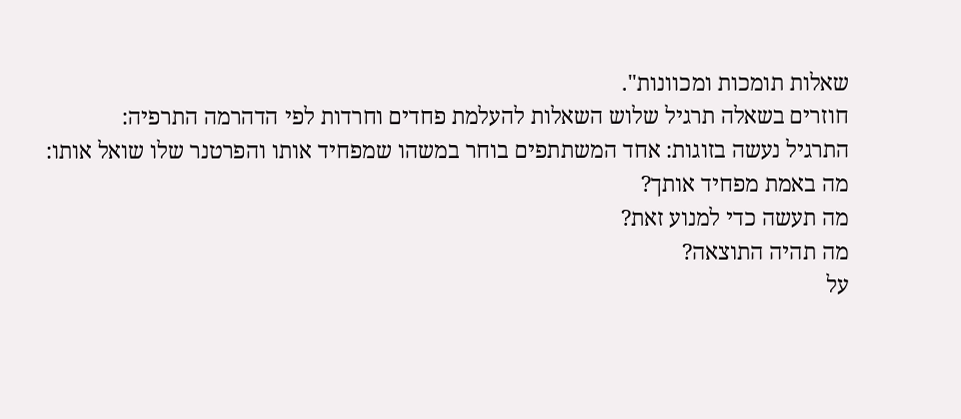שאלות תומכות ומכוונות".
חוזרים בשאלה תרגיל שלוש השאלות להעלמת פחדים וחרדות לפי הדהרמה התרפיה:
התרגיל נעשה בזוגות: אחד המשתתפים בוחר במשהו שמפחיד אותו והפרטנר שלו שואל אותו:
מה באמת מפחיד אותך?
מה תעשה כדי למנוע זאת?
מה תהיה התוצאה?
על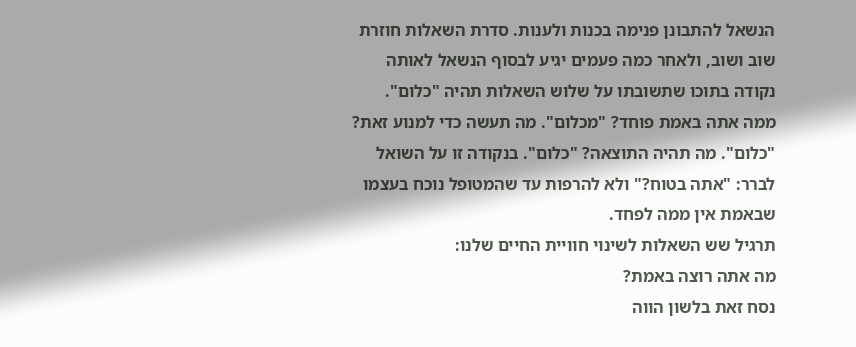הנשאל להתבונן פנימה בכנות ולענות. סדרת השאלות חוזרת שוב ושוב, ולאחר כמה פעמים יגיע לבסוף הנשאל לאותה נקודה בתוכו שתשובתו על שלוש השאלות תהיה "כלום".
ממה אתה באמת פוחד? "מכלום". מה תעשה כדי למנוע זאת? "כלום". מה תהיה התוצאה? "כלום". בנקודה זו על השואל לברר: "אתה בטוח?" ולא להרפות עד שהמטופל נוכח בעצמו שבאמת אין ממה לפחד.
תרגיל שש השאלות לשינוי חוויית החיים שלנו:
מה אתה רוצה באמת?
נסח זאת בלשון הווה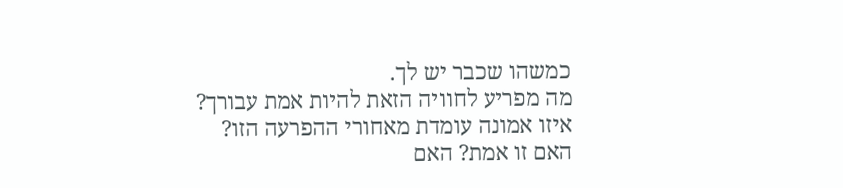כמשהו שכבר יש לך.
מה מפריע לחוויה הזאת להיות אמת עבורך?
איזו אמונה עומדת מאחורי ההפרעה הזו?
האם זו אמת? האם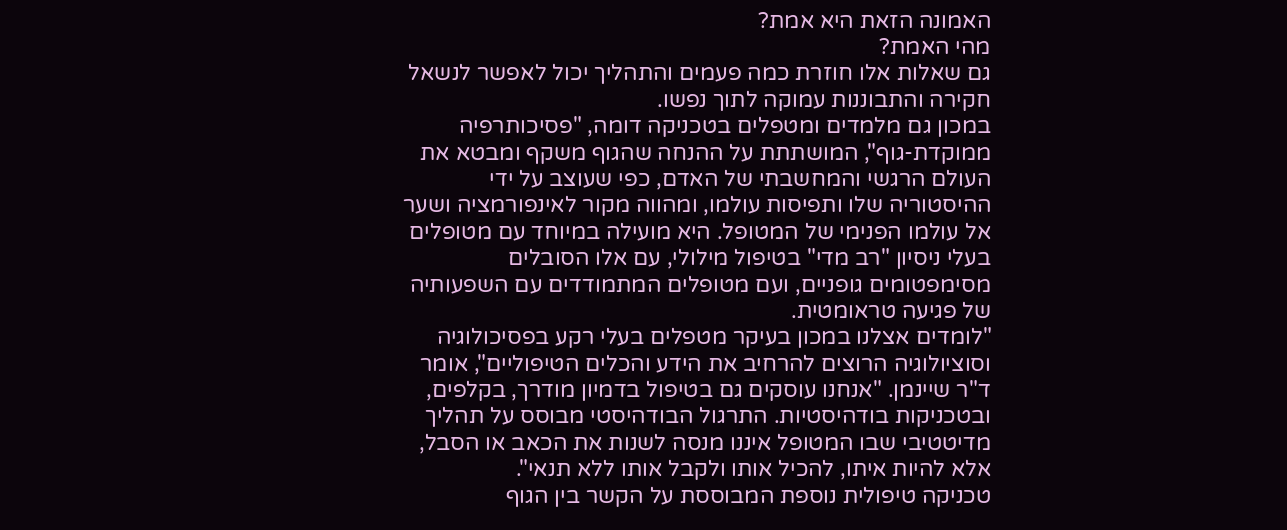האמונה הזאת היא אמת?
מהי האמת?
גם שאלות אלו חוזרת כמה פעמים והתהליך יכול לאפשר לנשאל חקירה והתבוננות עמוקה לתוך נפשו.
במכון גם מלמדים ומטפלים בטכניקה דומה, "פסיכותרפיה ממוקדת-גוף", המושתתת על ההנחה שהגוף משקף ומבטא את העולם הרגשי והמחשבתי של האדם, כפי שעוצב על ידי ההיסטוריה שלו ותפיסות עולמו, ומהווה מקור לאינפורמציה ושער אל עולמו הפנימי של המטופל. היא מועילה במיוחד עם מטופלים בעלי ניסיון "רב מדי" בטיפול מילולי, עם אלו הסובלים מסימפטומים גופניים, ועם מטופלים המתמודדים עם השפעותיה של פגיעה טראומטית.
"לומדים אצלנו במכון בעיקר מטפלים בעלי רקע בפסיכולוגיה וסוציולוגיה הרוצים להרחיב את הידע והכלים הטיפוליים", אומר ד"ר שיינמן. "אנחנו עוסקים גם בטיפול בדמיון מודרך, בקלפים, ובטכניקות בודהיסטיות. התרגול הבודהיסטי מבוסס על תהליך מדיטטיבי שבו המטופל איננו מנסה לשנות את הכאב או הסבל, אלא להיות איתו, להכיל אותו ולקבל אותו ללא תנאי".
טכניקה טיפולית נוספת המבוססת על הקשר בין הגוף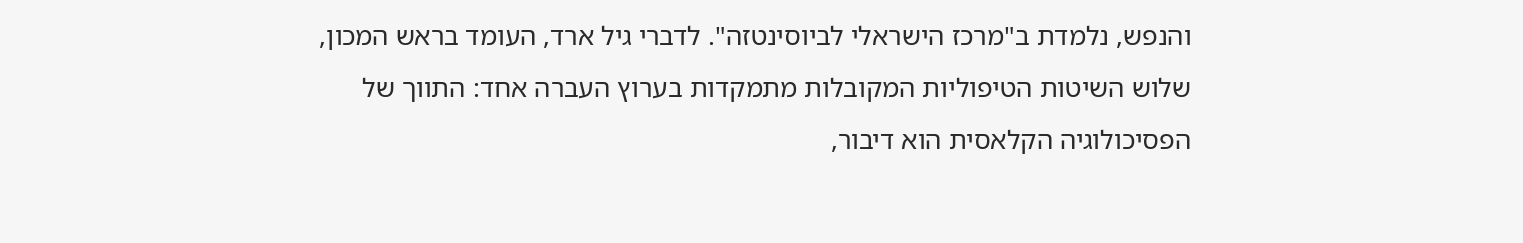והנפש, נלמדת ב"מרכז הישראלי לביוסינטזה". לדברי גיל ארד, העומד בראש המכון, שלוש השיטות הטיפוליות המקובלות מתמקדות בערוץ העברה אחד: התווך של הפסיכולוגיה הקלאסית הוא דיבור,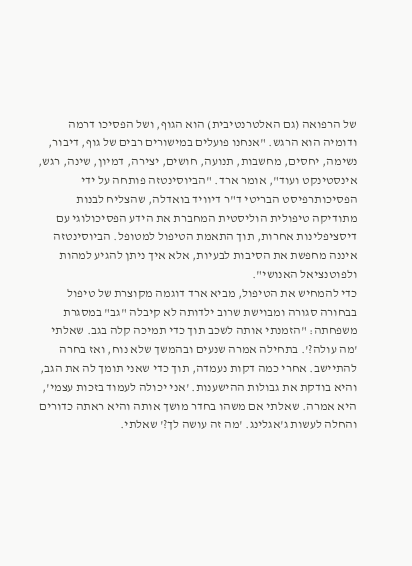של הרפואה (גם האלטרנטיבית) הוא הגוף, ושל הפסיכו דרמה ודומיה הוא הרגש. "אנחנו פועלים במישורים רבים של גוף, דיבור, נשימה, יחסים, מחשבות, תנועה, חושים, יצירה, דמיון, שינה, רגש, אינסטינקט ועוד", אומר ארד. "הביוסינטזה פותחה על ידי הפסיכותרפיסט הבריטי ד"ר דיוויד בואדלה, שהצליח לבנות מתודיקה טיפולית הוליסטית המחברת את הידע הפסיכולוגי עם דיסציפלינות אחרות, תוך התאמת הטיפול למטופל. הביוסינטזה איננה מחפשת את הסיבות לבעיות, אלא איך ניתן להגיע למהות ולפוטנציאל האנושי".
כדי להמחיש את הטיפול, מביא ארד דוגמה מקוצרת של טיפול בבחורה סגורה ומבוישת שרוב ילדותה לא קיבלה "גב" במסגרת משפחתה: "הזמנתי אותה לשכב תוך כדי תמיכה קלה בגב. שאלתי 'מה עולה?'. בתחילה אמרה שנעים ובהמשך שלא נוח, ואז בחרה להתיישב. אחרי כמה דקות נעמדה, תוך כדי שאני תומך לה את הגב, והיא בודקת את גבולות ההישענות. 'אני יכולה לעמוד בזכות עצמי', היא אמרה. שאלתי אם משהו בחדר מושך אותה והיא ראתה כדורים והחלה לעשות ג'אגלינג. 'מה זה עושה לך?' שאלתי.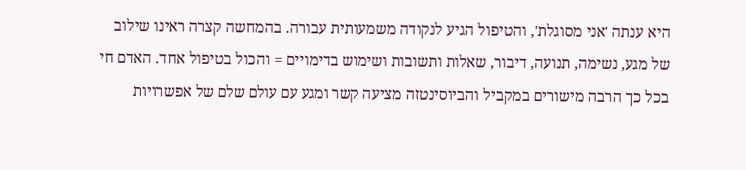היא ענתה 'אני מסוגלת', והטיפול הגיע לנקודה משמעותית עבורה. בהמחשה קצרה ראינו שילוב של מגע, נשימה, תנועה, דיבור, שאלות ותשובות ושימוש בדימויים = והכול בטיפול אחד. האדם חי בכל כך הרבה מישורים במקביל והביוסינטזה מציעה קשר ומגע עם עולם שלם של אפשרויות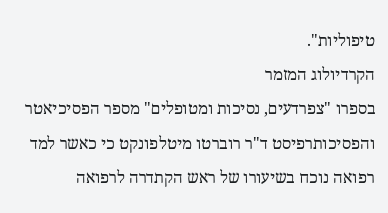טיפוליות".
הקרדיולוג המזמר
בספרו "צפרדעים, נסיכות ומטופלים" מספר הפסיכיאטר והפסיכותרפיסט ד"ר רוברטו מיטלפונקט כי כאשר למד רפואה נוכח בשיעורו של ראש הקתדרה לרפואה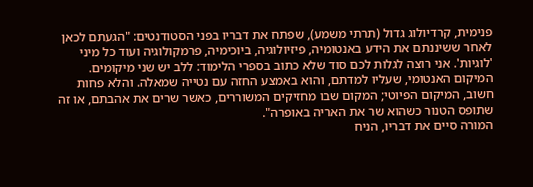פנימית, קרדיולוג גדול (תרתי משמע), שפתח את דבריו בפני הסטודנטים: "הגעתם לכאן לאחר ששיננתם את הידע באנטומיה, פיזיולוגיה, ביוכימיה, פרמקולוגיה ועוד כל מיני 'לוגיות'. אני רוצה לגלות לכם סוד שלא כתוב בספרי הלימוד: ללב יש שני מיקומים. המיקום האנטומי, שעליו למדתם, והוא באמצע החזה עם נטייה שמאלה. והלא פחות חשוב, המיקום הפיוטי; המקום שבו מחזיקים המשוררים, כאשר שרים את אהבתם, או זה שתופס הטנור כשהוא שר את האריה באופרה".
המורה סיים את דבריו, הניח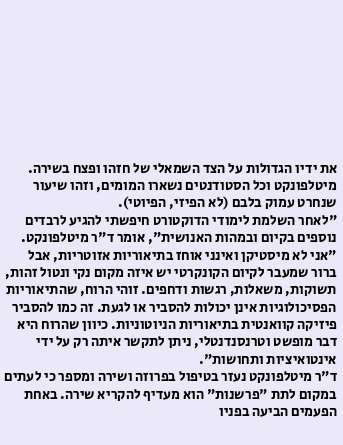את ידיו הגדולות על הצד השמאלי של חזהו ופצח בשירה. מיטלפונקט וכל הסטודנטים נשארו המומים, וזהו שיעור שנחרט עמוק בלבם (לא הפיזי, הפיוטי).
"לאחר השלמת לימודי הדוקטורט חיפשתי להגיע לרבדים נוספים בקיום ובמהות האנושית", אומר ד"ר מיטלפונקט. "אני לא מיסטיקן ואינני אוחז בתיאוריות אזוטריות, אבל ברור שמעבר לקיום הקונקרטי יש איזה מקום נקי ונטול זהות, תשוקות, משאלות, רגשות ודחפים. זוהי הרוח, שהתיאוריות הפסיכולוגיות אינן יכולות להסביר או לגעת. זה כמו להסביר פיזיקה קוואנטית בתיאוריות הניוטוניות. כיוון שהרוח היא דבר מופשט וטרנסנדנטלי, ניתן לתקשר איתה רק על ידי אינטואיציות ותחושות".
ד"ר מיטלפונקט נעזר בטיפול בפרוזה ושירה ומספר כי לעתים במקום לתת "פרשנות" הוא מעדיף להקריא שירה. באחת הפעמים הביעה בפניו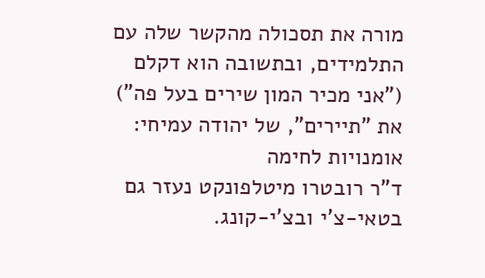מורה את תסכולה מהקשר שלה עם התלמידים, ובתשובה הוא דקלם ("אני מכיר המון שירים בעל פה") את "תיירים", של יהודה עמיחי:
אומנויות לחימה
ד"ר רובטרו מיטלפונקט נעזר גם בטאי-צ'י ובצ'י-קונג.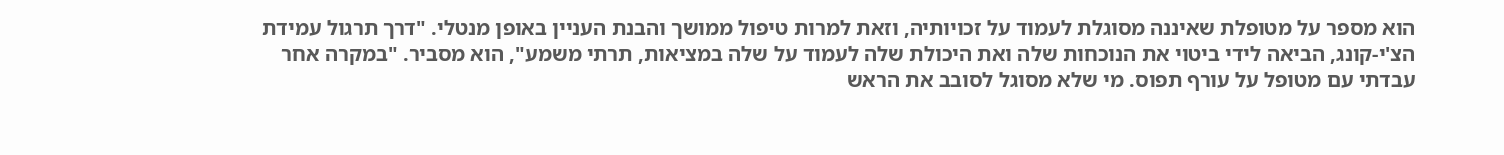הוא מספר על מטופלת שאיננה מסוגלת לעמוד על זכויותיה, וזאת למרות טיפול ממושך והבנת העניין באופן מנטלי. "דרך תרגול עמידת הצ'י-קונג, הביאה לידי ביטוי את הנוכחות שלה ואת היכולת שלה לעמוד על שלה במציאות, תרתי משמע", הוא מסביר. "במקרה אחר עבדתי עם מטופל על עורף תפוס. מי שלא מסוגל לסובב את הראש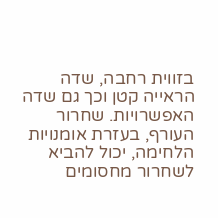בזווית רחבה, שדה הראייה קטן וכך גם שדה האפשרויות. שחרור העורף, בעזרת אומנויות הלחימה, יכול להביא לשחרור מחסומים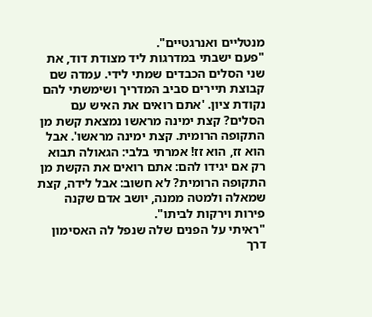מנטליים ואנרגטיים".
"פעם ישבתי במדרגות ליד מצודת דוד, את שני הסלים הכבדים שמתי לידי. עמדה שם קבוצת תיירים סביב המדריך ושימשתי להם נקודת ציון. 'אתם רואים את האיש עם הסלים? קצת ימינה מראשו נמצאת קשת מן התקופה הרומית. קצת ימינה מראשו'. אבל הוא זז, הוא זז! אמרתי בלבי: הגאולה תבוא רק אם יגידו להם: אתם רואים את הקשת מן התקופה הרומית? לא חשוב: אבל לידה, קצת שמאלה ולמטה ממנה, יושב אדם שקנה פירות וירקות לביתו".
"ראיתי על הפנים שלה שנפל לה האסימון דרך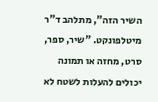השיר הזה", מתלהב ד"ר מיטלפונקט. "שיר, ספר, סרט, מחזה או תמונה יכולים להעלות לשטח לא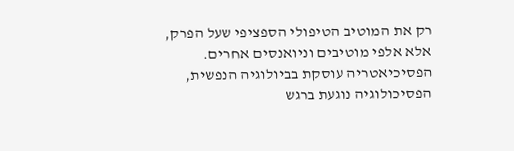רק את המוטיב הטיפולי הספציפי שעל הפרק, אלא אלפי מוטיבים וניואנסים אחרים. הפסיכיאטריה עוסקת בביולוגיה הנפשית, הפסיכולוגיה נוגעת ברגש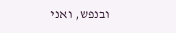ובנפש, ואני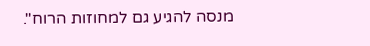מנסה להגיע גם למחוזות הרוח".